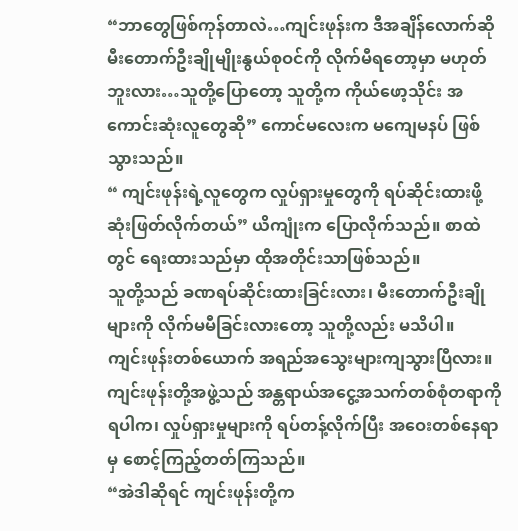“ဘာတွေဖြစ်ကုန်တာလဲ…ကျင်းဖုန်းက ဒီအချိန်လောက်ဆို မီးတောက်ဦးချိုမျိုးနွယ်စုဝင်ကို လိုက်မီရတော့မှာ မဟုတ်ဘူးလား…သူတို့ပြောတော့ သူတို့က ကိုယ်ဖော့သိုင်း အကောင်းဆုံးလူတွေဆို” ကောင်မလေးက မကျေမနပ် ဖြစ်သွားသည်။
“ ကျင်းဖုန်းရဲ့လူတွေက လှုပ်ရှားမှုတွေကို ရပ်ဆိုင်းထားဖို့ ဆုံးဖြတ်လိုက်တယ်” ယိကျုံးက ပြောလိုက်သည်။ စာထဲတွင် ရေးထားသည်မှာ ထိုအတိုင်းသာဖြစ်သည်။
သူတို့သည် ခဏရပ်ဆိုင်းထားခြင်းလား၊ မီးတောက်ဦးချိုများကို လိုက်မမီခြင်းလားတော့ သူတို့လည်း မသိပါ။
ကျင်းဖုန်းတစ်ယောက် အရည်အသွေးများကျသွားပြီလား။
ကျင်းဖုန်းတို့အဖွဲ့သည် အန္တရာယ်အငွေ့အသက်တစ်စုံတရာကို ရပါက၊ လှုပ်ရှားမှုများကို ရပ်တန့်လိုက်ပြီး အဝေးတစ်နေရာမှ စောင့်ကြည့်တတ်ကြသည်။
“အဲဒါဆိုရင် ကျင်းဖုန်းတို့က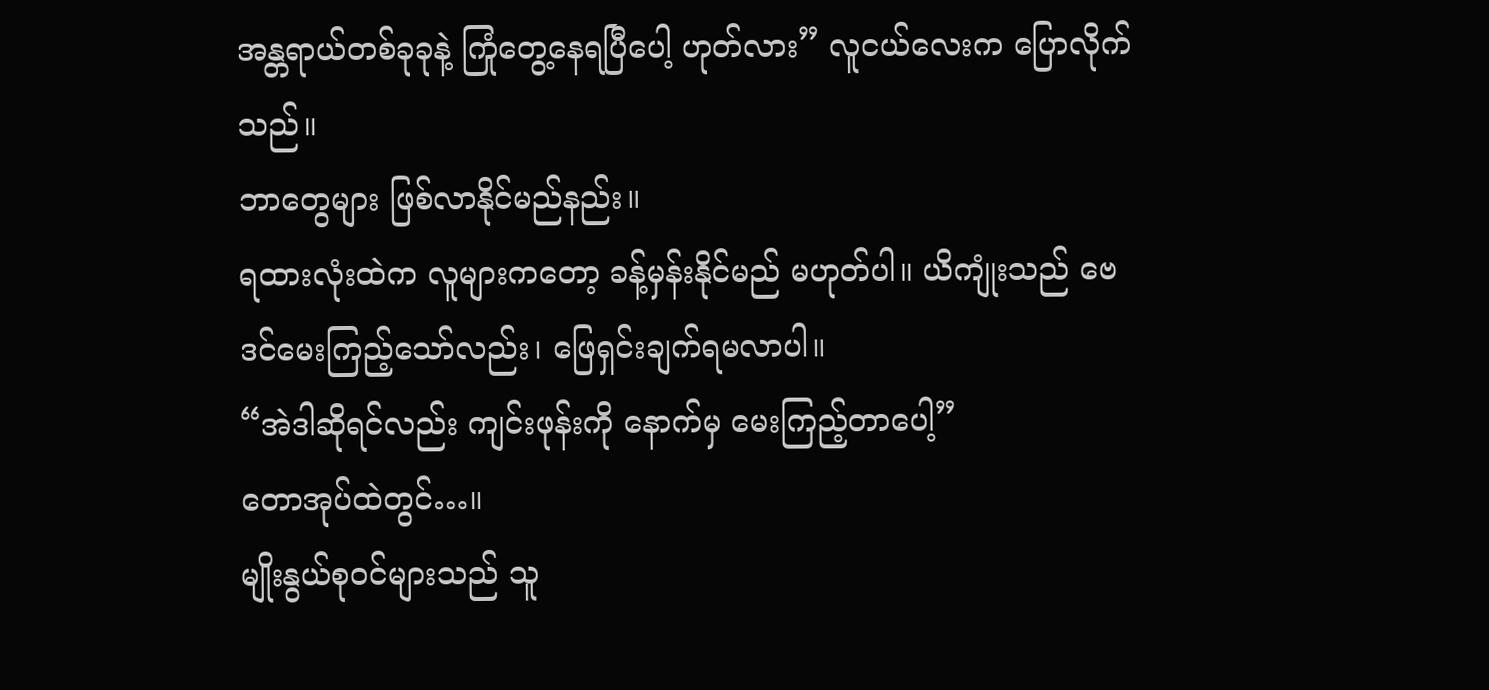အန္တရာယ်တစ်ခုခုနဲ့ ကြုံတွေ့နေရပြီပေါ့ ဟုတ်လား” လူငယ်လေးက ပြောလိုက်သည်။
ဘာတွေများ ဖြစ်လာနိုင်မည်နည်း။
ရထားလုံးထဲက လူများကတော့ ခန့်မှန်းနိုင်မည် မဟုတ်ပါ။ ယိကျုံးသည် ဗေဒင်မေးကြည့်သော်လည်း၊ ဖြေရှင်းချက်ရမလာပါ။
“အဲဒါဆိုရင်လည်း ကျင်းဖုန်းကို နောက်မှ မေးကြည့်တာပေါ့”
တောအုပ်ထဲတွင်…။
မျိုးနွယ်စုဝင်များသည် သူ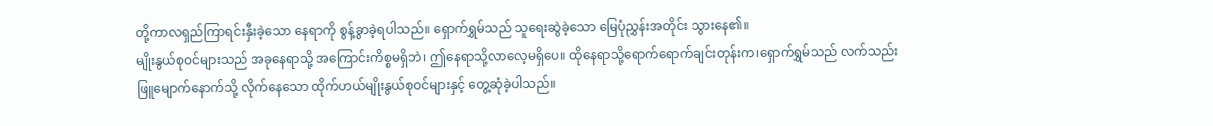တို့ကာလရှည်ကြာရင်းနှီးခဲ့သော နေရာကို စွန့်ခွာခဲ့ရပါသည်။ ရှောက်ရွှမ်သည် သူရေးဆွဲခဲ့သော မြေပုံညွှန်းအတိုင်း သွားနေ၏။
မျိုးနွယ်စုဝင်များသည် အခုနေရာသို့ အကြောင်းကိစ္စမရှိဘဲ၊ ဤနေရာသို့လာလေ့မရှိပေ။ ထိုနေရာသို့ရောက်ရောက်ချင်းတုန်းက၊ရှောက်ရွှမ်သည် လက်သည်းဖြူမျောက်နောက်သို့ လိုက်နေသော ထိုက်ဟယ်မျိုးနွယ်စုဝင်များနှင့် တွေ့ဆုံခဲ့ပါသည်။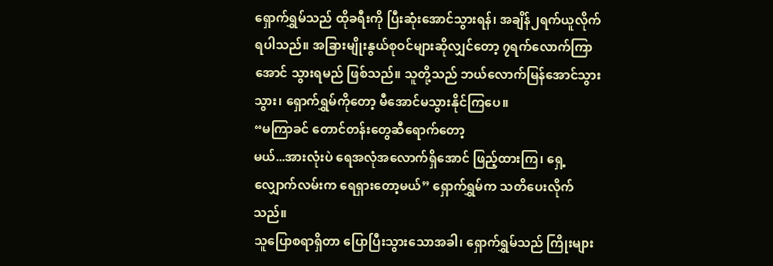ရှောက်ရွှမ်သည် ထိုခရီးကို ပြီးဆုံးအောင်သွားရန်၊ အချိန်၂ရက်ယူလိုက်ရပါသည်။ အခြားမျိုးနွယ်စုဝင်များဆိုလျှင်တော့ ၇ရက်လောက်ကြာအောင် သွားရမည် ဖြစ်သည်။ သူတို့သည် ဘယ်လောက်မြန်အောင်သွားသွား၊ ရှောက်ရွှမ်ကိုတော့ မီအောင်မသွားနိုင်ကြပေ။
“မကြာခင် တောင်တန်းတွေဆီရောက်တော့
မယ်...အားလုံးပဲ ရေအလုံအလောက်ရှိအောင် ဖြည့်ထားကြ၊ ရှေ့လျှောက်လမ်းက ရေရှားတော့မယ်” ရှောက်ရွှမ်က သတိပေးလိုက်သည်။
သူပြောစရာရှိတာ ပြောပြီးသွားသောအခါ၊ ရှောက်ရွှမ်သည် ကြိုးများ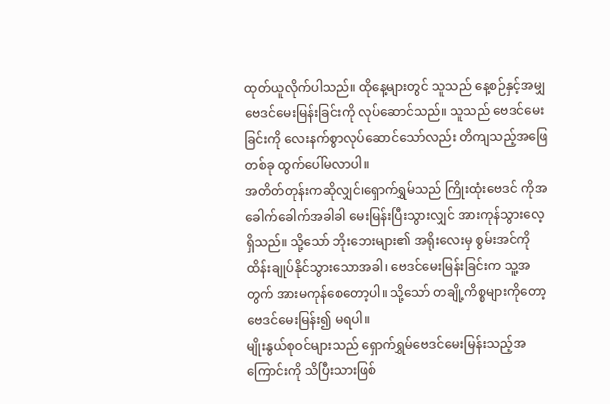ထုတ်ယူလိုက်ပါသည်။ ထိုနေ့များတွင် သူသည် နေ့စဉ်နှင့်အမျှ ဗေဒင်မေးမြန်းခြင်းကို လုပ်ဆောင်သည်။ သူသည် ဗေဒင်မေးခြင်းကို လေးနက်စွာလုပ်ဆောင်သော်လည်း တိကျသည့်အဖြေတစ်ခု ထွက်ပေါ်မလာပါ။
အတိတ်တုန်းကဆိုလျှင်၊ရှောက်ရွှမ်သည် ကြိုးထုံးဗေဒင် ကိုအခေါက်ခေါက်အခါခါ မေးမြန်းပြီးသွားလျှင် အားကုန်သွားလေ့ရှိသည်။ သို့သော် ဘိုးဘေးများ၏ အရိုးလေးမှ စွမ်းအင်ကို ထိန်းချုပ်နိုင်သွားသောအခါ၊ ဗေဒင်မေးမြန်းခြင်းက သူ့အတွက် အားမကုန်စေတော့ပါ။ သို့သော် တချို့ကိစ္စများကိုတော့ ဗေဒင်မေးမြန်း၍ မရပါ။
မျိုးနွယ်စုဝင်များသည် ရှောက်ရွှမ်ဗေဒင်မေးမြန်းသည့်အကြောင်းကို သိပြီးသားဖြစ်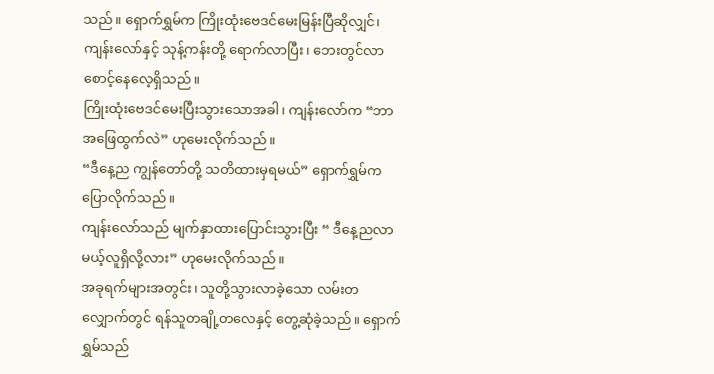သည်။ ရှောက်ရွှမ်က ကြိုးထုံးဗေဒင်မေးမြန်းပြီဆိုလျှင်၊ ကျန်းလော်နှင့် သုန့်ကန်းတို့ ရောက်လာပြီး၊ ဘေးတွင်လာစောင့်နေလေ့ရှိသည်။
ကြိုးထုံးဗေဒင်မေးပြီးသွားသောအခါ၊ ကျန်းလော်က “ဘာအဖြေထွက်လဲ” ဟုမေးလိုက်သည်။
“ဒီနေ့ည ကျွန်တော်တို့ သတိထားမှရမယ်” ရှောက်ရွှမ်က ပြောလိုက်သည်။
ကျန်းလော်သည် မျက်နှာထားပြောင်းသွားပြီး “ ဒီနေ့ညလာမယ့်လူရှိလို့လား” ဟုမေးလိုက်သည်။
အခုရက်များအတွင်း၊ သူတို့သွားလာခဲ့သော လမ်းတလျှောက်တွင် ရန်သူတချို့တလေနှင့် တွေ့ဆုံခဲ့သည်။ ရှောက်ရွှမ်သည်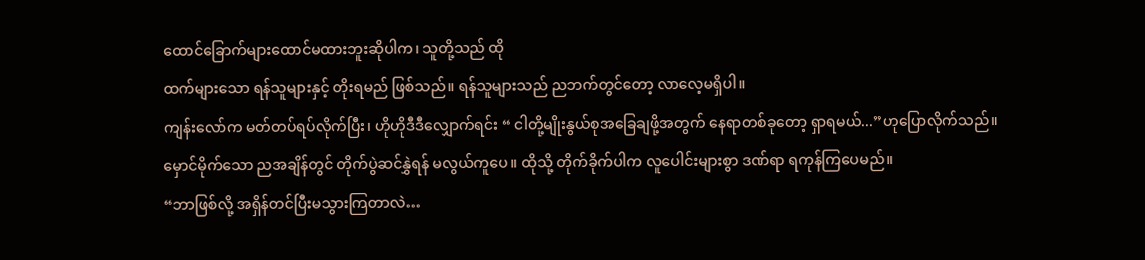ထောင်ခြောက်များထောင်မထားဘူးဆိုပါက၊ သူတို့သည် ထို
ထက်များသော ရန်သူများနှင့် တိုးရမည် ဖြစ်သည်။ ရန်သူများသည် ညဘက်တွင်တော့ လာလေ့မရှိပါ။
ကျန်းလော်က မတ်တပ်ရပ်လိုက်ပြီး၊ ဟိုဟိုဒီဒီလျှောက်ရင်း “ ငါတို့မျိုးနွယ်စုအခြေချဖို့အတွက် နေရာတစ်ခုတော့ ရှာရမယ်...”ဟုပြောလိုက်သည်။
မှောင်မိုက်သော ညအချိန်တွင် တိုက်ပွဲဆင်နွှဲရန် မလွယ်ကူပေ။ ထိုသို့ တိုက်ခိုက်ပါက လူပေါင်းများစွာ ဒဏ်ရာ ရကုန်ကြပေမည်။
“ဘာဖြစ်လို့ အရှိန်တင်ပြီးမသွားကြတာလဲ…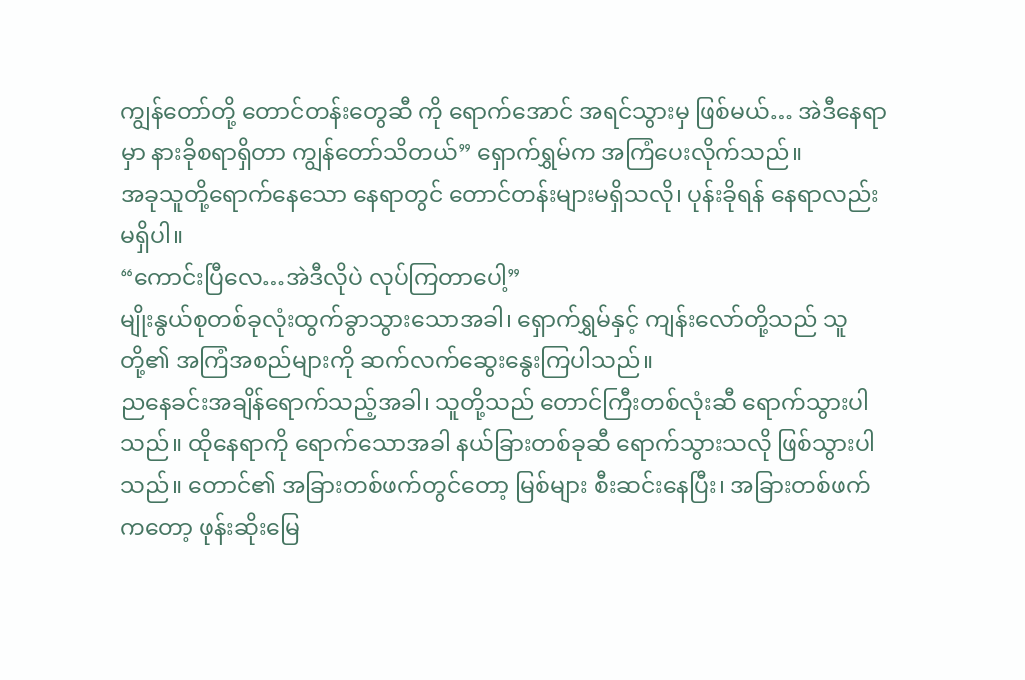ကျွန်တော်တို့ တောင်တန်းတွေဆီ ကို ရောက်အောင် အရင်သွားမှ ဖြစ်မယ်… အဲဒီနေရာမှာ နားခိုစရာရှိတာ ကျွန်တော်သိတယ်” ရှောက်ရွှမ်က အကြံပေးလိုက်သည်။
အခုသူတို့ရောက်နေသော နေရာတွင် တောင်တန်းများမရှိသလို၊ ပုန်းခိုရန် နေရာလည်း
မရှိပါ။
“ကောင်းပြီလေ…အဲဒီလိုပဲ လုပ်ကြတာပေါ့”
မျိုးနွယ်စုတစ်ခုလုံးထွက်ခွာသွားသောအခါ၊ ရှောက်ရွှမ်နှင့် ကျန်းလော်တို့သည် သူတို့၏ အကြံအစည်များကို ဆက်လက်ဆွေးနွေးကြပါသည်။
ညနေခင်းအချိန်ရောက်သည့်အခါ၊ သူတို့သည် တောင်ကြီးတစ်လုံးဆီ ရောက်သွားပါသည်။ ထိုနေရာကို ရောက်သောအခါ နယ်ခြားတစ်ခုဆီ ရောက်သွားသလို ဖြစ်သွားပါသည်။ တောင်၏ အခြားတစ်ဖက်တွင်တော့ မြစ်များ စီးဆင်းနေပြီး၊ အခြားတစ်ဖက်ကတော့ ဖုန်းဆိုးမြေ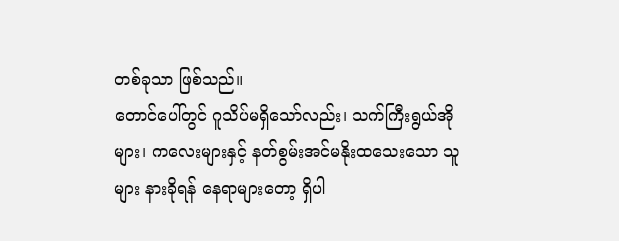တစ်ခုသာ ဖြစ်သည်။
တောင်ပေါ်တွင် ဂူသိပ်မရှိသော်လည်း၊ သက်ကြီးရွယ်အိုများ၊ ကလေးများနှင့် နတ်စွမ်းအင်မနိုးထသေးသော သူများ နားခိုရန် နေရာများတော့ ရှိပါ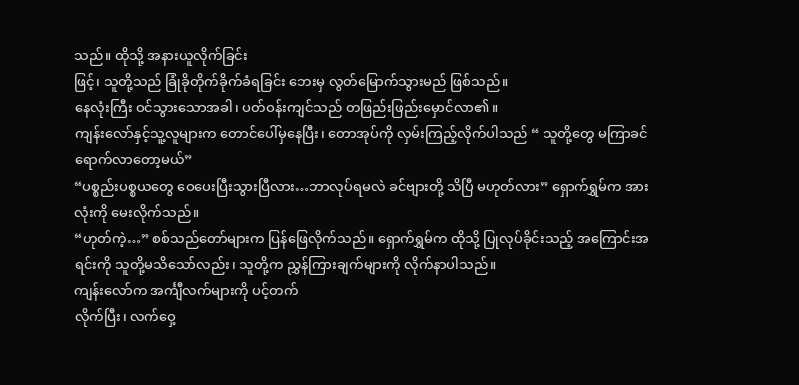သည်။ ထိုသို့ အနားယူလိုက်ခြင်း
ဖြင့်၊ သူတို့သည် ခြုံခိုတိုက်ခိုက်ခံရခြင်း ဘေးမှ လွတ်မြောက်သွားမည် ဖြစ်သည်။
နေလုံးကြီး ဝင်သွားသောအခါ၊ ပတ်ဝန်းကျင်သည် တဖြည်းဖြည်းမှောင်လာ၏။
ကျန်းလော်နှင့်သူ့လူများက တောင်ပေါ်မှနေပြီး၊ တောအုပ်ကို လှမ်းကြည့်လိုက်ပါသည် “ သူတို့တွေ မကြာခင် ရောက်လာတော့မယ်”
“ပစ္စည်းပစ္စယတွေ ဝေပေးပြီးသွားပြီလား…ဘာလုပ်ရမလဲ ခင်ဗျားတို့ သိပြီ မဟုတ်လား” ရှောက်ရွှမ်က အားလုံးကို မေးလိုက်သည်။
“ဟုတ်ကဲ့…” စစ်သည်တော်များက ပြန်ဖြေလိုက်သည်။ ရှောက်ရွှမ်က ထိုသို့ ပြုလုပ်ခိုင်းသည့် အကြောင်းအရင်းကို သူတို့မသိသော်လည်း၊ သူတို့က ညွှန်ကြားချက်များကို လိုက်နာပါသည်။
ကျန်းလော်က အင်္ကျီလက်များကို ပင့်တက်
လိုက်ပြီး၊ လက်ဝှေ့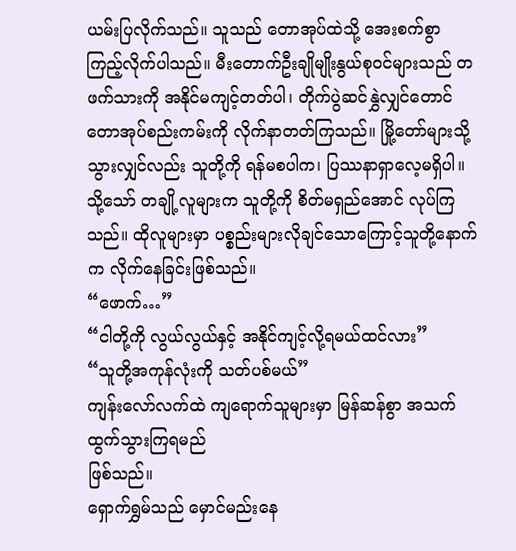ယမ်းပြလိုက်သည်။ သူသည် တောအုပ်ထဲသို့ အေးစက်စွာ ကြည့်လိုက်ပါသည်။ မီးတောက်ဦးချိုမျိုးနွယ်စုဝင်များသည် တဖက်သားကို အနိုင်မကျင့်တတ်ပါ၊ တိုက်ပွဲဆင်နွှဲလျှင်တောင် တောအုပ်စည်းကမ်းကို လိုက်နာတတ်ကြသည်။ မြို့တော်များသို့ သွားလျှင်လည်း သူတို့ကို ရန်မစပါက၊ ပြဿနာရှာလေ့မရှိပါ။ သို့သော် တချို့လူများက သူတို့ကို စိတ်မရှည်အောင် လုပ်ကြသည်။ ထိုလူများမှာ ပစ္စည်းများလိုချင်သောကြောင့်သူတို့နောက်က လိုက်နေခြင်းဖြစ်သည်။
“ဖောက်…”
“ငါတို့ကို လွယ်လွယ်နှင့် အနိုင်ကျင့်လို့ရမယ်ထင်လား”
“သူတို့အကုန်လုံးကို သတ်ပစ်မယ်”
ကျန်းလော်လက်ထဲ ကျရောက်သူများမှာ မြန်ဆန်စွာ အသက်ထွက်သွားကြရမည်
ဖြစ်သည်။
ရှောက်ရွှမ်သည် မှောင်မည်းနေ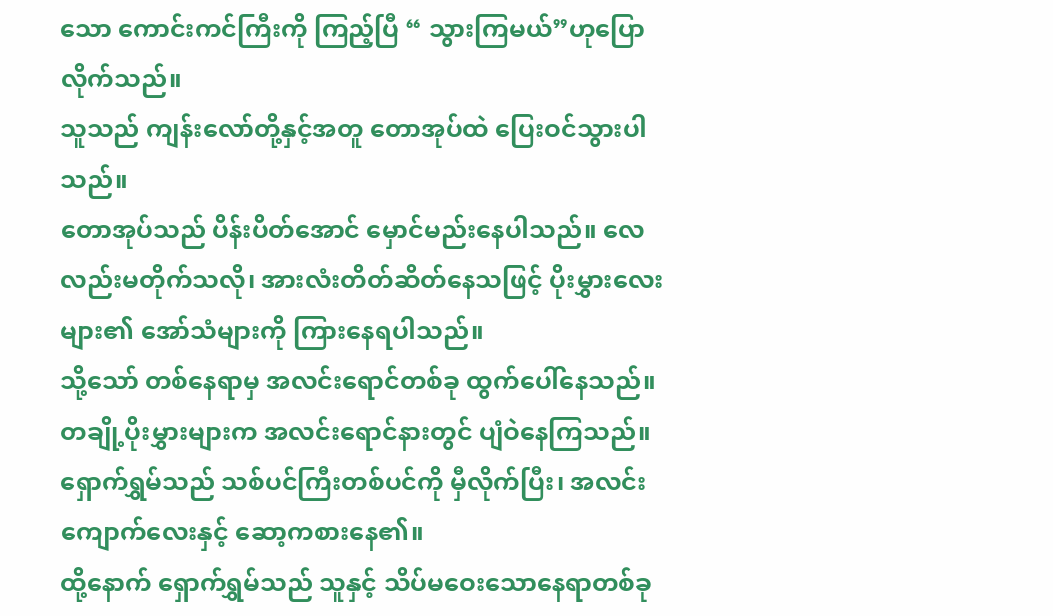သော ကောင်းကင်ကြီးကို ကြည့်ပြီ “ သွားကြမယ်”ဟုပြောလိုက်သည်။
သူသည် ကျန်းလော်တို့နှင့်အတူ တောအုပ်ထဲ ပြေးဝင်သွားပါသည်။
တောအုပ်သည် ပိန်းပိတ်အောင် မှောင်မည်းနေပါသည်။ လေလည်းမတိုက်သလို၊ အားလံးတိတ်ဆိတ်နေသဖြင့် ပိုးမွှားလေးများ၏ အော်သံများကို ကြားနေရပါသည်။
သို့သော် တစ်နေရာမှ အလင်းရောင်တစ်ခု ထွက်ပေါ်နေသည်။ တချို့ပိုးမွှားများက အလင်းရောင်နားတွင် ပျံဝဲနေကြသည်။
ရှောက်ရွှမ်သည် သစ်ပင်ကြီးတစ်ပင်ကို မှီလိုက်ပြီး၊ အလင်းကျောက်လေးနှင့် ဆော့ကစားနေ၏။
ထို့နောက် ရှောက်ရွှမ်သည် သူနှင့် သိပ်မဝေးသောနေရာတစ်ခု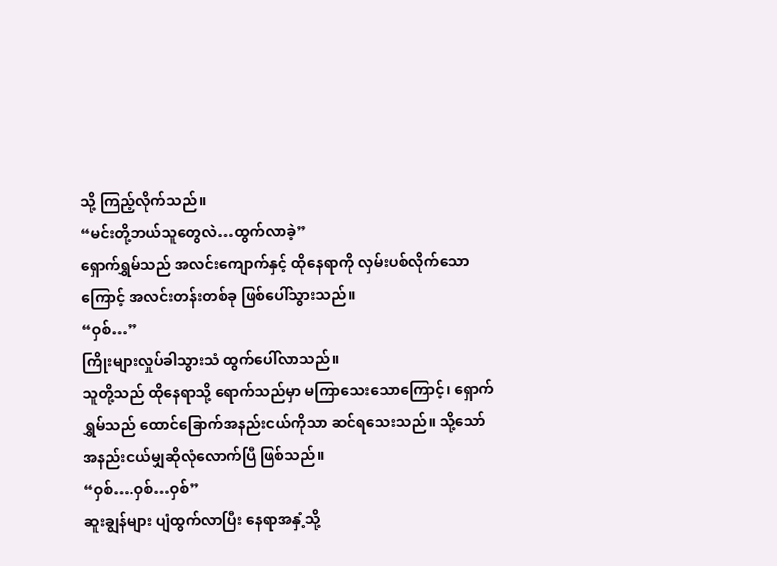သို့ ကြည့်လိုက်သည်။
“မင်းတို့ဘယ်သူတွေလဲ…ထွက်လာခဲ့”
ရှောက်ရွှမ်သည် အလင်းကျောက်နှင့် ထိုနေရာကို လှမ်းပစ်လိုက်သောကြောင့် အလင်းတန်းတစ်ခု ဖြစ်ပေါ်သွားသည်။
“ဝှစ်…”
ကြိုးများလှုပ်ခါသွားသံ ထွက်ပေါ်လာသည်။
သူတို့သည် ထိုနေရာသို့ ရောက်သည်မှာ မကြာသေးသောကြောင့်၊ ရှောက်ရွှမ်သည် ထောင်ခြောက်အနည်းငယ်ကိုသာ ဆင်ရသေးသည်။ သို့သော် အနည်းငယ်မျှဆိုလုံလောက်ပြီ ဖြစ်သည်။
“ဝှစ်….ဝှစ်…ဝှစ်”
ဆူးချွန်များ ပျံထွက်လာပြီး နေရာအနှံ့သို့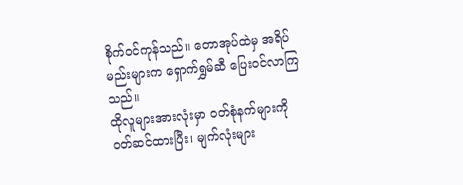စိုက်ဝင်ကုန်သည်။ တောအုပ်ထဲမှ အရိပ်မည်းများက ရှောက်ရွှမ်ဆီ ပြေးဝင်လာကြသည်။
ထိုလူများအားလုံးမှာ ဝတ်စုံနက်များကို ဝတ်ဆင်ထားပြီး၊ မျက်လုံးများ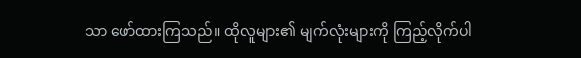သာ ဖော်ထားကြသည်။ ထိုလူများ၏ မျက်လုံးများကို ကြည့်လိုက်ပါ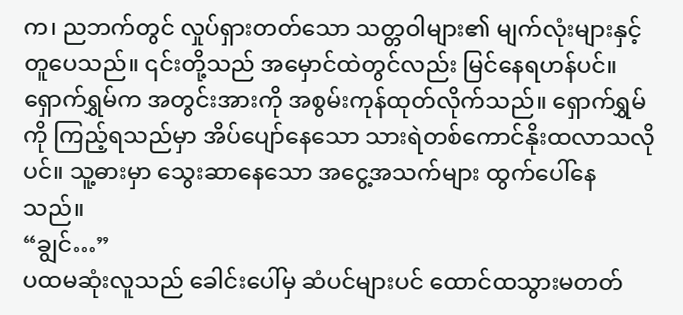က၊ ညဘက်တွင် လှုပ်ရှားတတ်သော သတ္တဝါများ၏ မျက်လုံးများနှင့် တူပေသည်။ ၎င်းတို့သည် အမှောင်ထဲတွင်လည်း မြင်နေရဟန်ပင်။
ရှောက်ရွှမ်က အတွင်းအားကို အစွမ်းကုန်ထုတ်လိုက်သည်။ ရှောက်ရွှမ်ကို ကြည့်ရသည်မှာ အိပ်ပျော်နေသော သားရဲတစ်ကောင်နိုးထလာသလိုပင်။ သူ့ဓားမှာ သွေးဆာနေသော အငွေ့အသက်များ ထွက်ပေါ်နေသည်။
“ချွင်…”
ပထမဆုံးလူသည် ခေါင်းပေါ်မှ ဆံပင်များပင် ထောင်ထသွားမတတ်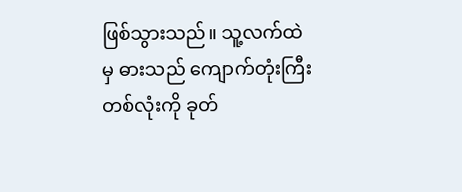ဖြစ်သွားသည်။ သူ့လက်ထဲ
မှ ဓားသည် ကျောက်တုံးကြီးတစ်လုံးကို ခုတ်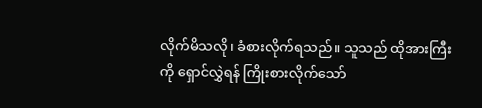လိုက်မိသလို၊ ခံစားလိုက်ရသည်။ သူသည် ထိုအားကြီးကို ရှောင်လွှဲရန် ကြိုးစားလိုက်သော်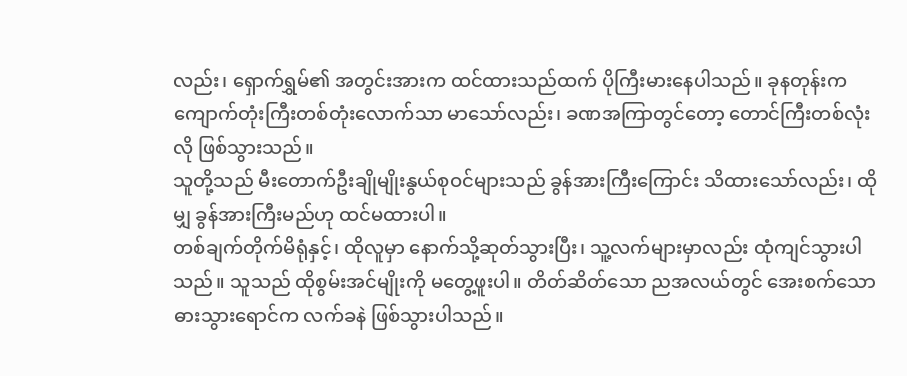လည်း၊ ရှောက်ရွှမ်၏ အတွင်းအားက ထင်ထားသည်ထက် ပိုကြီးမားနေပါသည်။ ခုနတုန်းက ကျောက်တုံးကြီးတစ်တုံးလောက်သာ မာသော်လည်း၊ ခဏအကြာတွင်တော့ တောင်ကြီးတစ်လုံးလို ဖြစ်သွားသည်။
သူတို့သည် မီးတောက်ဦးချိုမျိုးနွယ်စုဝင်များသည် ခွန်အားကြီးကြောင်း သိထားသော်လည်း၊ ထိုမျှ ခွန်အားကြီးမည်ဟု ထင်မထားပါ။
တစ်ချက်တိုက်မိရုံနှင့်၊ ထိုလူမှာ နောက်သို့ဆုတ်သွားပြီး၊ သူ့လက်များမှာလည်း ထုံကျင်သွားပါသည်။ သူသည် ထိုစွမ်းအင်မျိုးကို မတွေ့ဖူးပါ။ တိတ်ဆိတ်သော ညအလယ်တွင် အေးစက်သော ဓားသွားရောင်က လက်ခနဲ ဖြစ်သွားပါသည်။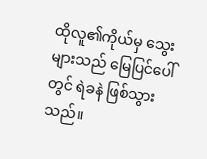ထိုလူ၏ကိုယ်မှ သွေးများသည် မြေပြင်ပေါ်တွင် ရဲခနဲ ဖြစ်သွားသည်။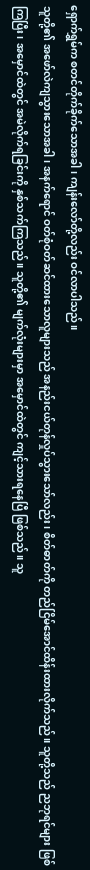ရှောက်ရွှမ်က စတင်တိုက်ခိုက်သောအခါ၊ ကျန်းလော်တို့လည်း ဝင်လာပါသည်။
သူတို့၏ အဖော်လဲကျသွားသောအခါ၊ အနက်ရောင် ဝတ်စုံဝတ်ဆင်ထားသောလူများသည် အနည်းငယ်တုန်လှုပ်သွားသော်လည်း၊ စိတ်ဓာတ်ကို တည်ငြိမ်အောင်ထိန်းထားလိုက်သည်။ သူတို့သည် ညဘုရင်များ ဖြစ်ကြပြီး၊ အမှောင်ထဲတွင် အမဲလိုက်ရခြင်းကို နှစ်သက်ကြသည်။ သူတို့၏ မျက်လုံးများမှာ အမှောင်ထဲတွင် ကျင့်သားရနေပြီ ဖြစ်သည်။ သူ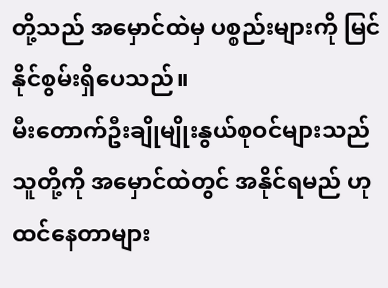တို့သည် အမှောင်ထဲမှ ပစ္စည်းများကို မြင်နိုင်စွမ်းရှိပေသည်။
မီးတောက်ဦးချိုမျိုးနွယ်စုဝင်များသည် သူတို့ကို အမှောင်ထဲတွင် အနိုင်ရမည် ဟု ထင်နေတာများ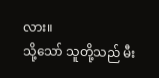လား။
သို့သော် သူတို့သည် မီး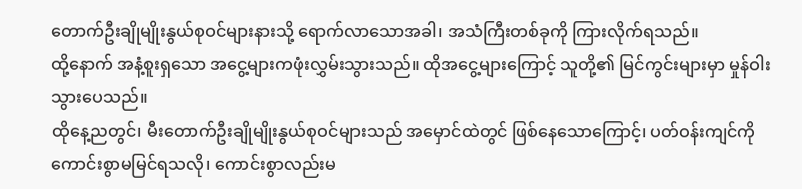တောက်ဦးချိုမျိုးနွယ်စုဝင်များနားသို့ ရောက်လာသောအခါ၊ အသံကြီးတစ်ခုကို ကြားလိုက်ရသည်။
ထို့နောက် အနံ့စူးရှသော အငွေ့များကဖုံးလွှမ်းသွားသည်။ ထိုအငွေ့များကြောင့် သူတို့၏ မြင်ကွင်းများမှာ မှုန်ဝါးသွားပေသည်။
ထိုနေ့ညတွင်၊ မီးတောက်ဦးချိုမျိုးနွယ်စုဝင်များသည် အမှောင်ထဲတွင် ဖြစ်နေသောကြောင့်၊ ပတ်ဝန်းကျင်ကို ကောင်းစွာမမြင်ရသလို၊ ကောင်းစွာလည်းမ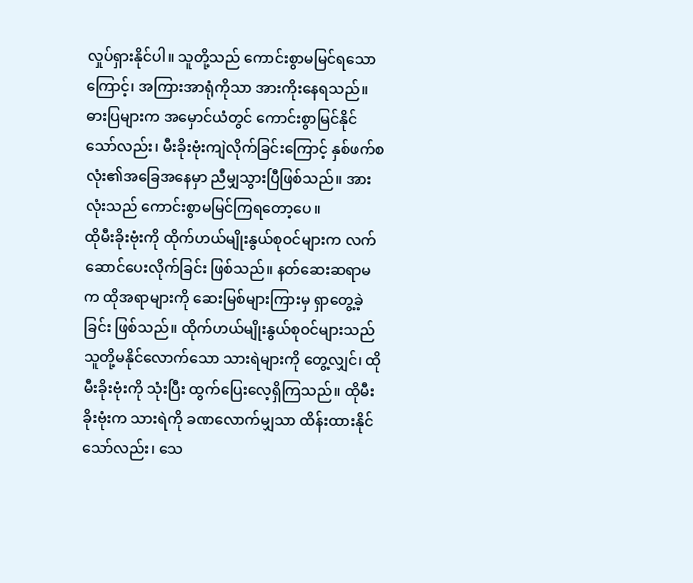လှုပ်ရှားနိုင်ပါ။ သူတို့သည် ကောင်းစွာမမြင်ရသောကြောင့်၊ အကြားအာရုံကိုသာ အားကိုးနေရသည်။
ဓားပြများက အမှောင်ယံတွင် ကောင်းစွာမြင်နိုင်သော်လည်း၊ မီးခိုးဗုံးကျဲလိုက်ခြင်းကြောင့် နှစ်ဖက်စလုံး၏အခြေအနေမှာ ညီမျှသွားပြီဖြစ်သည်။ အားလုံးသည် ကောင်းစွာမမြင်ကြရတော့ပေ။
ထိုမီးခိုးဗုံးကို ထိုက်ဟယ်မျိုးနွယ်စုဝင်များက လက်ဆောင်ပေးလိုက်ခြင်း ဖြစ်သည်။ နတ်ဆေးဆရာမက ထိုအရာများကို ဆေးမြစ်များကြားမှ ရှာတွေ့ခဲ့ခြင်း ဖြစ်သည်။ ထိုက်ဟယ်မျိုးနွယ်စုဝင်များသည် သူတို့မနိုင်လောက်သော သားရဲများကို တွေ့လျှင်၊ ထိုမီးခိုးဗုံးကို သုံးပြီး ထွက်ပြေးလေ့ရှိကြသည်။ ထိုမီးခိုးဗုံးက သားရဲကို ခဏလောက်မျှသာ ထိန်းထားနိုင်သော်လည်း၊ သေ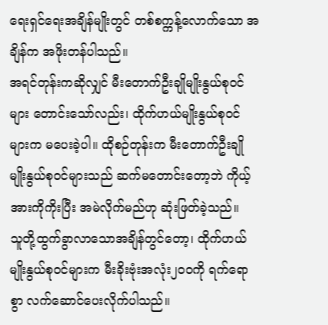ရေးရှင်ရေးအချိန်မျိုးတွင် တစ်စက္ကန့်လောက်သော အချိန်က အဖိုးတန်ပါသည်။
အရင်တုန်းကဆိုလျှင် မီးတောက်ဦးချိုမျိုးနွယ်စုဝင်များ တောင်းသော်လည်း၊ ထိုက်ဟယ်မျိုးနွယ်စုဝင်များက မပေးခဲ့ပါ။ ထိုစဉ်တုန်းက မီးတောက်ဦးချိုမျိုးနွယ်စုဝင်များသည် ဆက်မတောင်းတော့ဘဲ ကိုယ့်အားကိုကိုးပြီး အမဲလိုက်မည်ဟု ဆုံးဖြတ်ခဲ့သည်။
သူတို့ထွက်ခွာလာသောအချိန်တွင်တော့၊ ထိုက်ဟယ်မျိုးနွယ်စုဝင်များက မီးခိုးဗုံးအလုံး၂၀၀ကို ရက်ရောစွာ လက်ဆောင်ပေးလိုက်ပါသည်။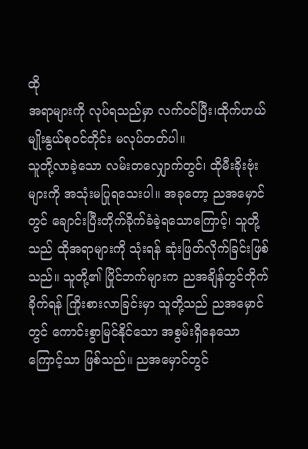ထို
အရာများကို လုပ်ရသည်မှာ လက်ဝင်ပြီး၊ထိုက်ဟယ်မျိုးနွယ်စုဝင်တိုင်း မလုပ်တတ်ပါ။
သူတို့လာခဲ့သော လမ်းတလျှောက်တွင်၊ ထိုမီးခိုးဗုံးများကို အသုံးမပြုရသေးပါ။ အခုတော့ ညအမှောင်တွင် ချောင်းပြီးတိုက်ခိုက်ခံခဲ့ရသောကြောင့်၊ သူတို့သည် ထိုအရာများကို သုံးရန် ဆုံးဖြတ်လိုက်ခြင်းဖြစ်သည်။ သူတို့၏ ပြိုင်ဘက်များက ညအချိန်တွင်တိုက်ခိုက်ရန် ကြိုးစားလာခြင်းမှာ သူတို့သည် ညအမှောင်တွင် ကောင်းစွာမြင်နိုင်သော အစွမ်းရှိနေသောကြောင့်သာ ဖြစ်သည်။ ညအမှောင်တွင်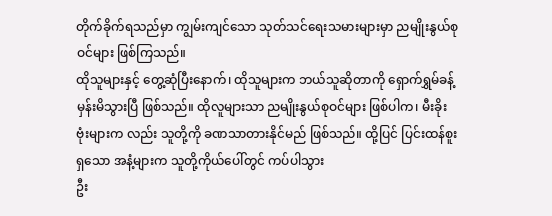တိုက်ခိုက်ရသည်မှာ ကျွမ်းကျင်သော သုတ်သင်ရေးသမားများမှာ ညမျိုးနွယ်စုဝင်များ ဖြစ်ကြသည်။
ထိုသူများနှင့် တွေ့ဆုံပြီးနောက်၊ ထိုသူများက ဘယ်သူဆိုတာကို ရှောက်ရွှမ်ခန့်မှန်းမိသွားပြီ ဖြစ်သည်။ ထိုလူများသာ ညမျိုးနွယ်စုဝင်များ ဖြစ်ပါက၊ မီးခိုးဗုံးများက လည်း သူတို့ကို ခဏသာတားနိုင်မည် ဖြစ်သည်။ ထို့ပြင် ပြင်းထန်စူးရှသော အနံ့များက သူတို့ကိုယ်ပေါ်တွင် ကပ်ပါသွား
ဦး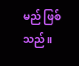မည် ဖြစ်သည်။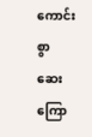ကောင်းစွာ ဆေးကြော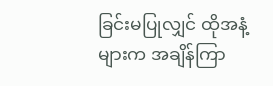ခြင်းမပြုလျှင် ထိုအနံ့များက အချိန်ကြာ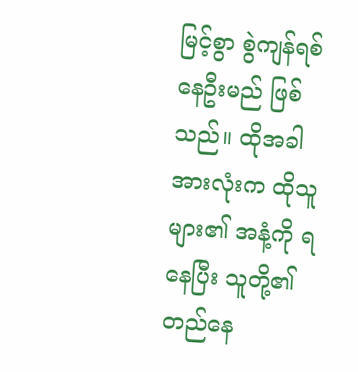မြင့်စွာ စွဲကျန်ရစ်နေဦးမည် ဖြစ်သည်။ ထိုအခါ အားလုံးက ထိုသူများ၏ အနံ့ကို ရနေပြီး သူတို့၏ တည်နေ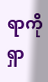ရာကို ရှာ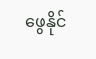ဖွေနိုင်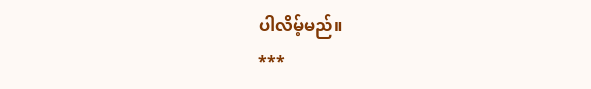ပါလိမ့်မည်။
***